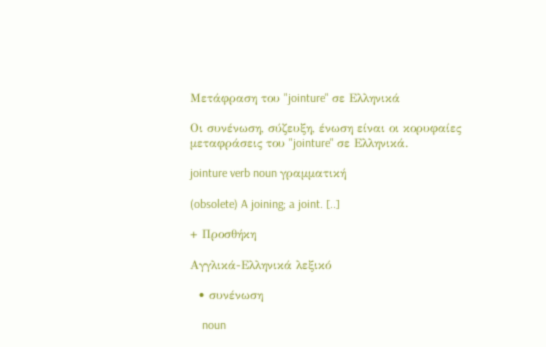Μετάφραση του "jointure" σε Ελληνικά

Οι συνένωση, σύζευξη, ένωση είναι οι κορυφαίες μεταφράσεις του "jointure" σε Ελληνικά.

jointure verb noun γραμματική

(obsolete) A joining; a joint. [..]

+ Προσθήκη

Αγγλικά-Ελληνικά λεξικό

  • συνένωση

    noun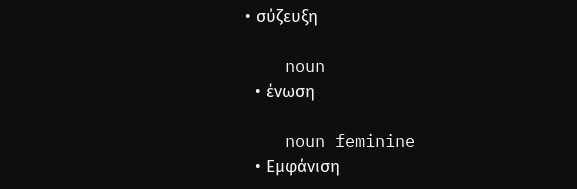• σύζευξη

    noun
  • ένωση

    noun feminine
  • Εμφάνιση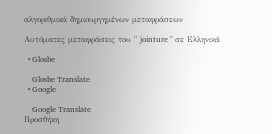αλγοριθμικά δημιουργημένων μεταφράσεων

Αυτόματες μεταφράσεις του " jointure " σε Ελληνικά

  • Glosbe

    Glosbe Translate
  • Google

    Google Translate
Προσθήκη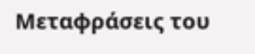Μεταφράσεις του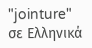"jointure" σε Ελληνικά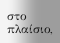στο πλαίσιο,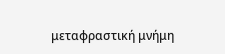μεταφραστική μνήμη